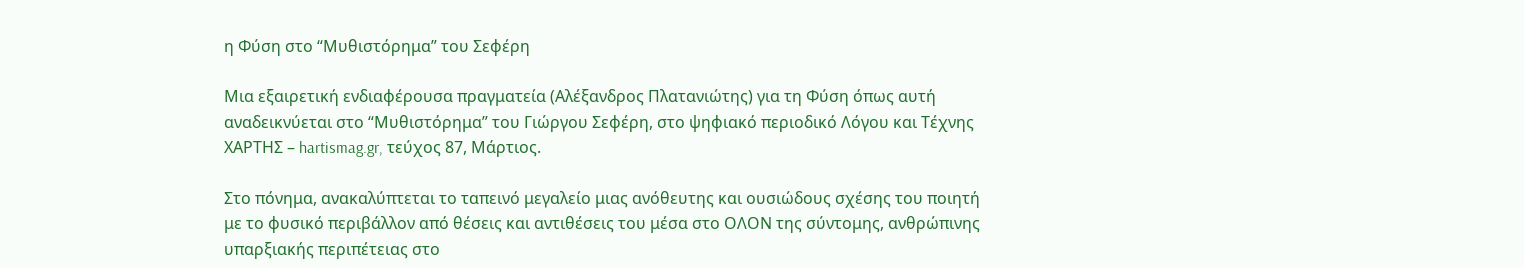η Φύση στο “Μυθιστόρημα” του Σεφέρη

Μια εξαιρετική ενδιαφέρουσα πραγματεία (Αλέξανδρος Πλατανιώτης) για τη Φύση όπως αυτή αναδεικνύεται στο “Μυθιστόρημα” του Γιώργου Σεφέρη, στο ψηφιακό περιοδικό Λόγου και Τέχνης ΧΑΡΤΗΣ – hartismag.gr, τεύχος 87, Μάρτιος.

Στο πόνημα, ανακαλύπτεται το ταπεινό μεγαλείο μιας ανόθευτης και ουσιώδους σχέσης του ποιητή με το φυσικό περιβάλλον από θέσεις και αντιθέσεις του μέσα στο ΟΛΟΝ της σύντομης, ανθρώπινης υπαρξιακής περιπέτειας στο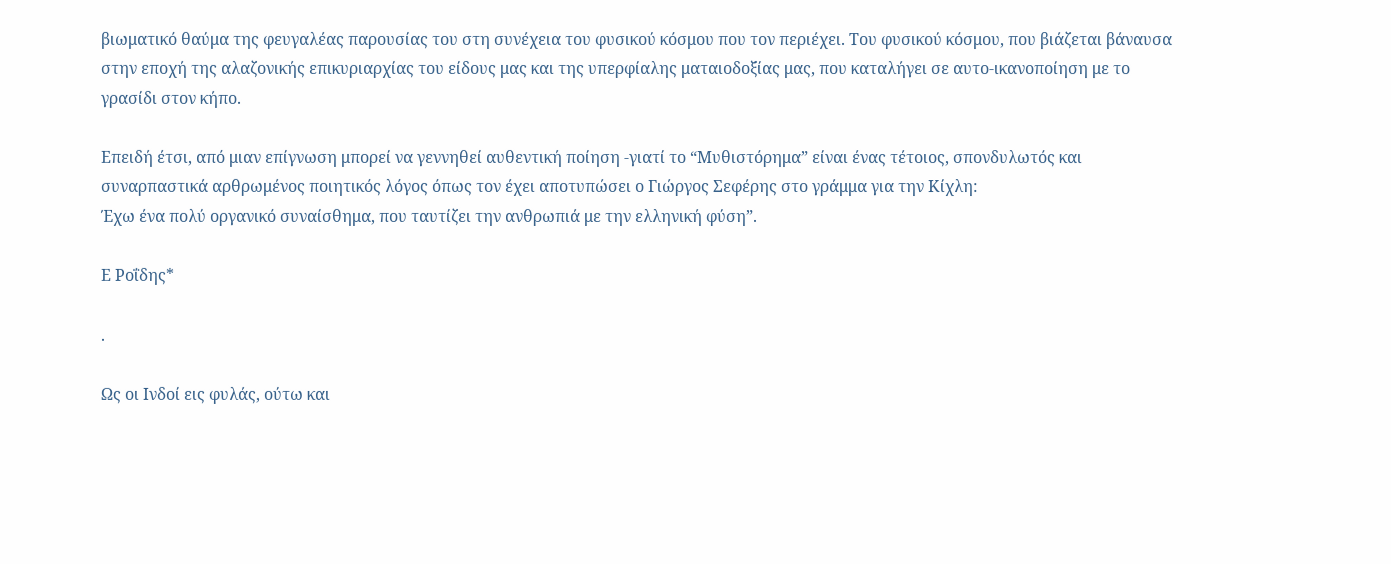βιωματικό θαύμα της φευγαλέας παρουσίας του στη συνέχεια του φυσικού κόσμου που τον περιέχει. Του φυσικού κόσμου, που βιάζεται βάναυσα στην εποχή της αλαζονικής επικυριαρχίας του είδους μας και της υπερφίαλης ματαιοδοξίας μας, που καταλήγει σε αυτο-ικανοποίηση με το γρασίδι στον κήπο.

Επειδή έτσι, από μιαν επίγνωση μπορεί να γεννηθεί αυθεντική ποίηση -γιατί το “Μυθιστόρημα” είναι ένας τέτοιος, σπονδυλωτός και συναρπαστικά αρθρωμένος ποιητικός λόγος όπως τον έχει αποτυπώσει ο Γιώργος Σεφέρης στο γράμμα για την Κίχλη:
Έχω ένα πολύ οργανικό συναίσθημα, που ταυτίζει την ανθρωπιά με την ελληνική φύση”.

Ε Ροΐδης*

.

Ως οι Ινδοί εις φυλάς, ούτω και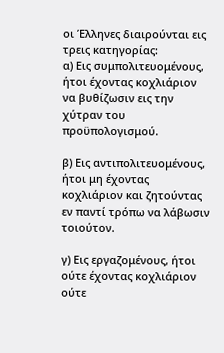οι Έλληνες διαιρούνται εις τρεις κατηγορίας:
α) Εις συμπολιτευομένους, ήτοι έχοντας κοχλιάριον να βυθίζωσιν εις την χύτραν του προϋπολογισμού.

β) Εις αντιπολιτευομένους, ήτοι μη έχοντας κοχλιάριον και ζητούντας εν παντί τρόπω να λάβωσιν τοιούτον.

γ) Εις εργαζομένους, ήτοι ούτε έχοντας κοχλιάριον ούτε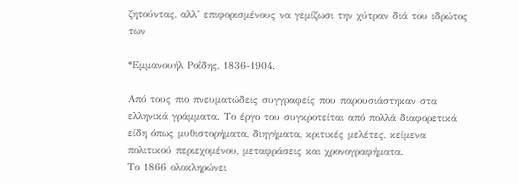ζητούντας, αλλ’ επιφορισμένους να γεμίζωσι την χύτραν διά του ιδρώτος των

*Εμμανουήλ Ροΐδης, 1836-1904.

Από τους πιο πνευματώδεις συγγραφείς που παρουσιάστηκαν στα ελληνικά γράμματα. Το έργο του συγκροτείται από πολλά διαφορετικά είδη όπως μυθιστορήματα, διηγήματα, κριτικές μελέτες, κείμενα πολιτικού περιεχομένου, μεταφράσεις και χρονογραφήματα.
Το 1866 ολοκληρώνει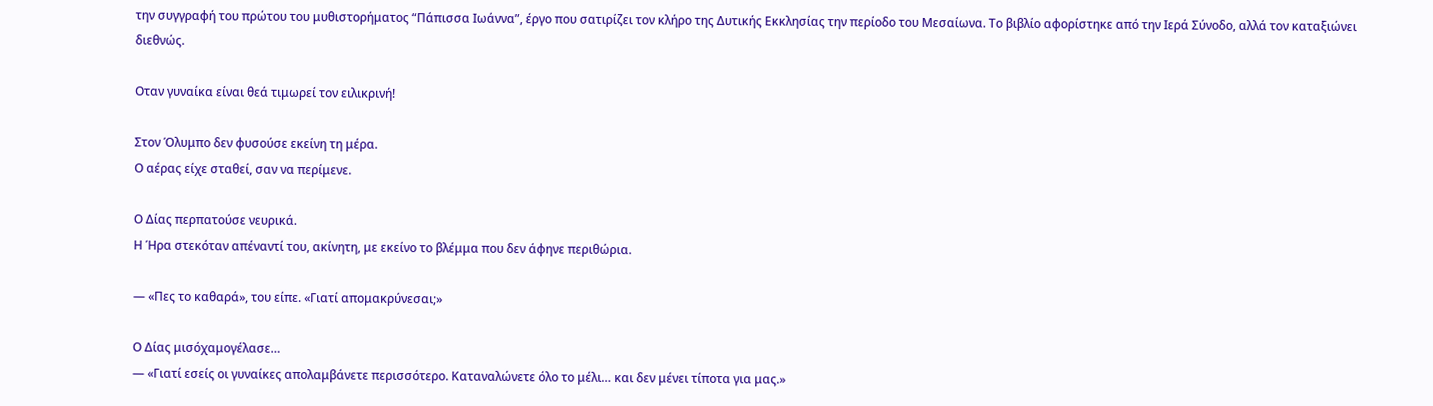την συγγραφή του πρώτου του μυθιστορήματος “Πάπισσα Ιωάννα”, έργο που σατιρίζει τον κλήρο της Δυτικής Εκκλησίας την περίοδο του Μεσαίωνα. Το βιβλίο αφορίστηκε από την Ιερά Σύνοδο, αλλά τον καταξιώνει διεθνώς.

Οταν γυναίκα είναι θεά τιμωρεί τον ειλικρινή!

Στον Όλυμπο δεν φυσούσε εκείνη τη μέρα.
Ο αέρας είχε σταθεί, σαν να περίμενε.

Ο Δίας περπατούσε νευρικά.
Η Ήρα στεκόταν απέναντί του, ακίνητη, με εκείνο το βλέμμα που δεν άφηνε περιθώρια.

— «Πες το καθαρά», του είπε. «Γιατί απομακρύνεσαι;»

Ο Δίας μισόχαμογέλασε…
— «Γιατί εσείς οι γυναίκες απολαμβάνετε περισσότερο. Καταναλώνετε όλο το μέλι… και δεν μένει τίποτα για μας.»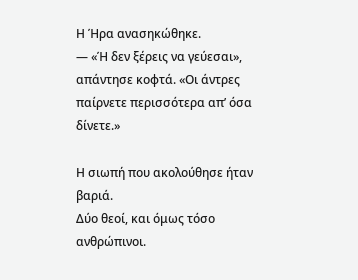Η Ήρα ανασηκώθηκε.
— «Ή δεν ξέρεις να γεύεσαι», απάντησε κοφτά. «Οι άντρες παίρνετε περισσότερα απ’ όσα δίνετε.»

Η σιωπή που ακολούθησε ήταν βαριά.
Δύο θεοί, και όμως τόσο ανθρώπινοι.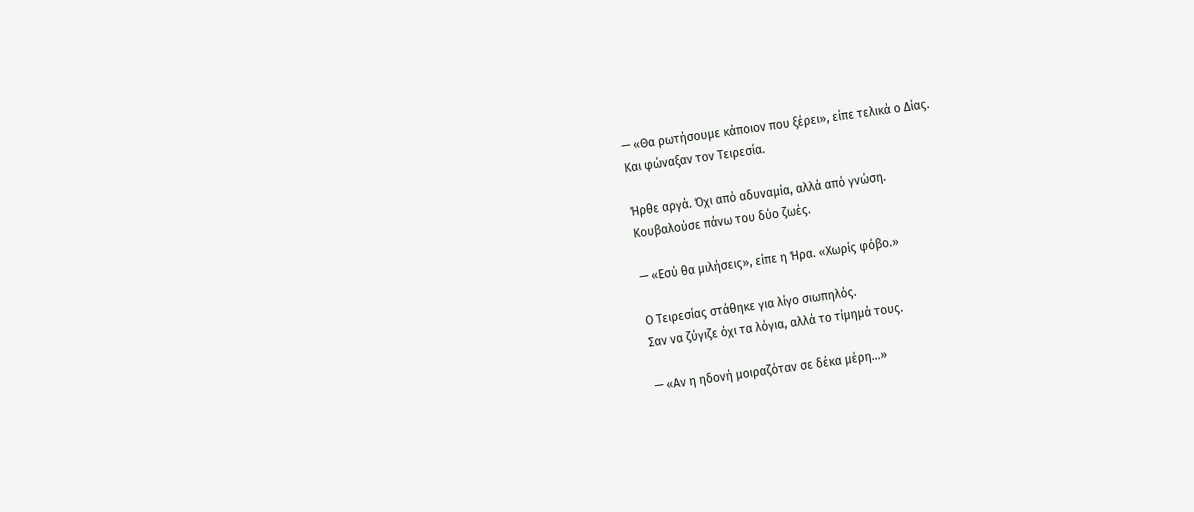— «Θα ρωτήσουμε κάποιον που ξέρει», είπε τελικά ο Δίας.
Και φώναξαν τον Τειρεσία.

Ήρθε αργά. Όχι από αδυναμία, αλλά από γνώση.
Κουβαλούσε πάνω του δύο ζωές.

— «Εσύ θα μιλήσεις», είπε η Ήρα. «Χωρίς φόβο.»

Ο Τειρεσίας στάθηκε για λίγο σιωπηλός.
Σαν να ζύγιζε όχι τα λόγια, αλλά το τίμημά τους.

— «Αν η ηδονή μοιραζόταν σε δέκα μέρη…»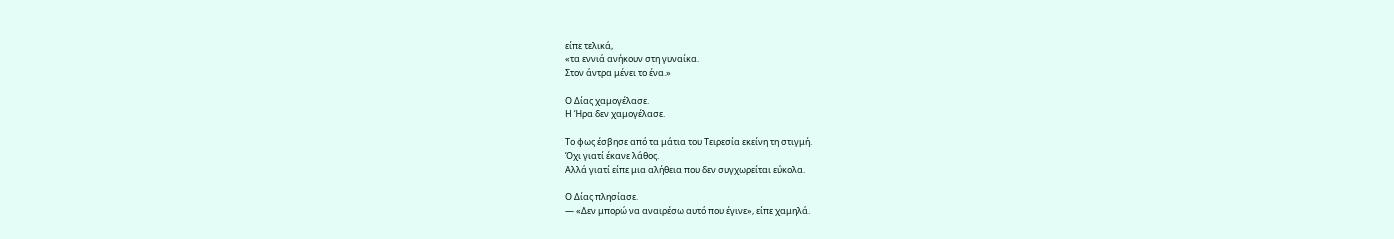είπε τελικά,
«τα εννιά ανήκουν στη γυναίκα.
Στον άντρα μένει το ένα.»

Ο Δίας χαμογέλασε.
Η Ήρα δεν χαμογέλασε.

Το φως έσβησε από τα μάτια του Τειρεσία εκείνη τη στιγμή.
Όχι γιατί έκανε λάθος.
Αλλά γιατί είπε μια αλήθεια που δεν συγχωρείται εύκολα.

Ο Δίας πλησίασε.
— «Δεν μπορώ να αναιρέσω αυτό που έγινε», είπε χαμηλά.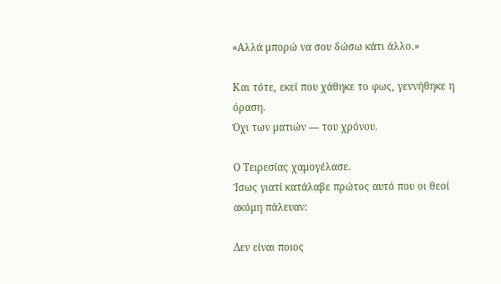«Αλλά μπορώ να σου δώσω κάτι άλλο.»

Και τότε, εκεί που χάθηκε το φως, γεννήθηκε η όραση.
Όχι των ματιών — του χρόνου.

Ο Τειρεσίας χαμογέλασε.
Ίσως γιατί κατάλαβε πρώτος αυτό που οι θεοί ακόμη πάλευαν:

Δεν είναι ποιος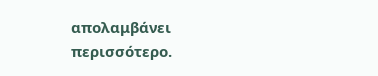απολαμβάνει περισσότερο.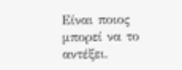Είναι ποιος μπορεί να το αντέξει.